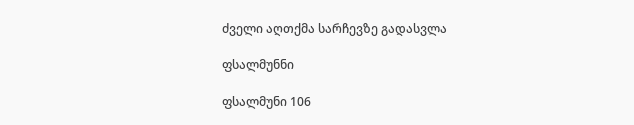ძველი აღთქმა სარჩევზე გადასვლა

ფსალმუნნი

ფსალმუნი 106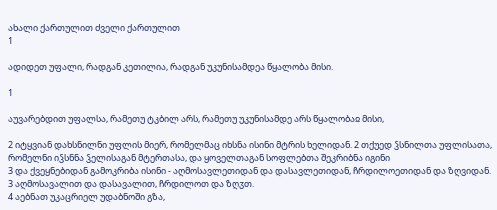ახალი ქართულით ძველი ქართულით
1

ადიდეთ უფალი, რადგან კეთილია, რადგან უკუნისამდეა წყალობა მისი.

1

აუვარებდით უფალსა, რამეთუ ტკბილ არს, რამეთუ უკუნისამდე არს წყალობაჲ მისი,

2 იტყვიან დახსნილნი უფლის მიერ, რომელმაც იხსნა ისინი მტრის ხელიდან. 2 თქუედ ჴსნილთა უფლისათა, რომელნი იჴსნნა ჴელისაგან მტერთასა, და ყოველთაგან სოფლებთა შეკრიბნა იგინი
3 და ქვეყნებიდან გამოკრიბა ისინი - აღმოსავლეთიდან და დასავლეთიდან, ჩრდილოეთიდან და ზღვიდან. 3 აღმოსავალით და დასავალით, ჩრდილოთ და ზღჳთ.
4 აებნათ უკაცრიელ უდაბნოში გზა,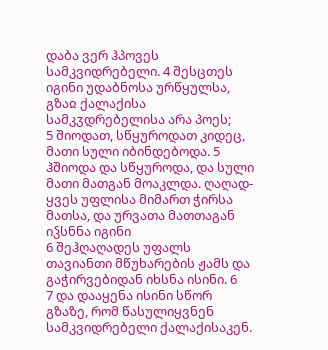დაბა ვერ ჰპოვეს სამკვიდრებელი. 4 შესცთეს იგინი უდაბნოსა ურწყულსა, გზაჲ ქალაქისა სამკჳდრებელისა არა პოეს;
5 შიოდათ, სწყუროდათ კიდეც, მათი სული იბინდებოდა. 5 ჰშიოდა და სწყუროდა, და სული მათი მათგან მოაკლდა. ღაღად-ყვეს უფლისა მიმართ ჭირსა მათსა, და ურვათა მათთაგან იჴსნნა იგინი
6 შეჰღაღადეს უფალს თავიანთი მწუხარების ჟამს და გაჭირვებიდან იხსნა ისინი. 6
7 და დააყენა ისინი სწორ გზაზე, რომ წასულიყვნენ სამკვიდრებელი ქალაქისაკენ.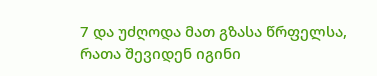7 და უძღოდა მათ გზასა წრფელსა, რათა შევიდენ იგინი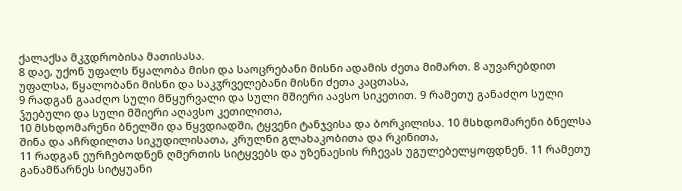ქალაქსა მკჳდრობისა მათისასა.
8 დაე, უქონ უფალს წყალობა მისი და საოცრებანი მისნი ადამის ძეთა მიმართ. 8 აუვარებდით უფალსა, წყალობანი მისნი და საკჳრველებანი მისნი ძეთა კაცთასა,
9 რადგან გააძღო სული მწყურვალი და სული მშიერი აავსო სიკეთით. 9 რამეთუ განაძღო სული ჴუებული და სული მშიერი აღავსო კეთილითა,
10 მსხდომარენი ბნელში და წყვდიადში, ტყვენი ტანჯვისა და ბორკილისა. 10 მსხდომარენი ბნელსა შინა და აჩრდილთა სიკუდილისათა, კრულნი გლახაკობითა და რკინითა,
11 რადგან ეურჩებოდნენ ღმერთის სიტყვებს და უზენაესის რჩევას უგულებელყოფდნენ. 11 რამეთუ განამწარნეს სიტყუანი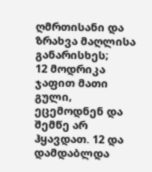ღმრთისანი და ზრახვა მაღლისა განარისხეს;
12 მოდრიკა ჯაფით მათი გული, ეცემოდნენ და შემწე არ ჰყავდათ. 12 და დამდაბლდა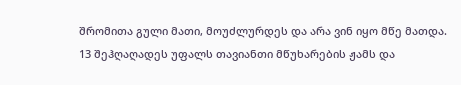შრომითა გული მათი, მოუძლურდეს და არა ვინ იყო მწე მათდა.
13 შეჰღაღადეს უფალს თავიანთი მწუხარების ჟამს და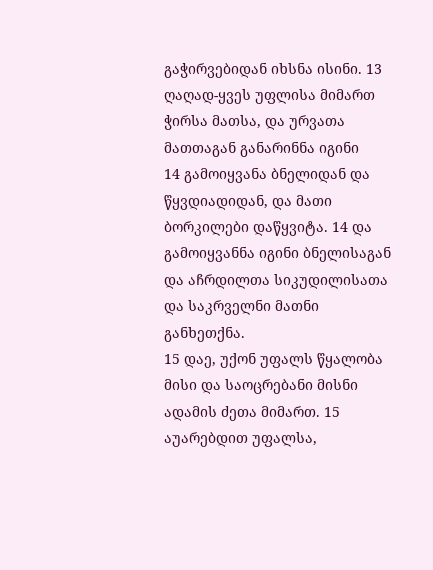გაჭირვებიდან იხსნა ისინი. 13 ღაღად-ყვეს უფლისა მიმართ ჭირსა მათსა, და ურვათა მათთაგან განარინნა იგინი
14 გამოიყვანა ბნელიდან და წყვდიადიდან, და მათი ბორკილები დაწყვიტა. 14 და გამოიყვანნა იგინი ბნელისაგან და აჩრდილთა სიკუდილისათა და საკრველნი მათნი განხეთქნა.
15 დაე, უქონ უფალს წყალობა მისი და საოცრებანი მისნი ადამის ძეთა მიმართ. 15 აუარებდით უფალსა,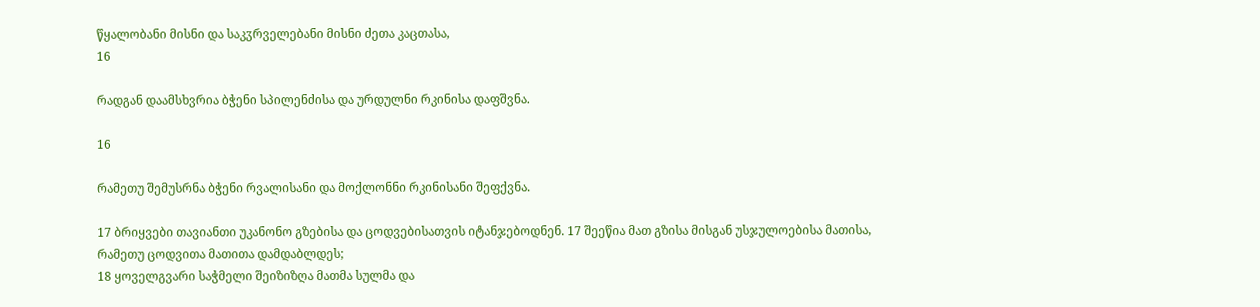წყალობანი მისნი და საკჳრველებანი მისნი ძეთა კაცთასა,
16

რადგან დაამსხვრია ბჭენი სპილენძისა და ურდულნი რკინისა დაფშვნა.

16

რამეთუ შემუსრნა ბჭენი რვალისანი და მოქლონნი რკინისანი შეფქვნა.

17 ბრიყვები თავიანთი უკანონო გზებისა და ცოდვებისათვის იტანჯებოდნენ. 17 შეეწია მათ გზისა მისგან უსჯულოებისა მათისა, რამეთუ ცოდვითა მათითა დამდაბლდეს;
18 ყოველგვარი საჭმელი შეიზიზღა მათმა სულმა და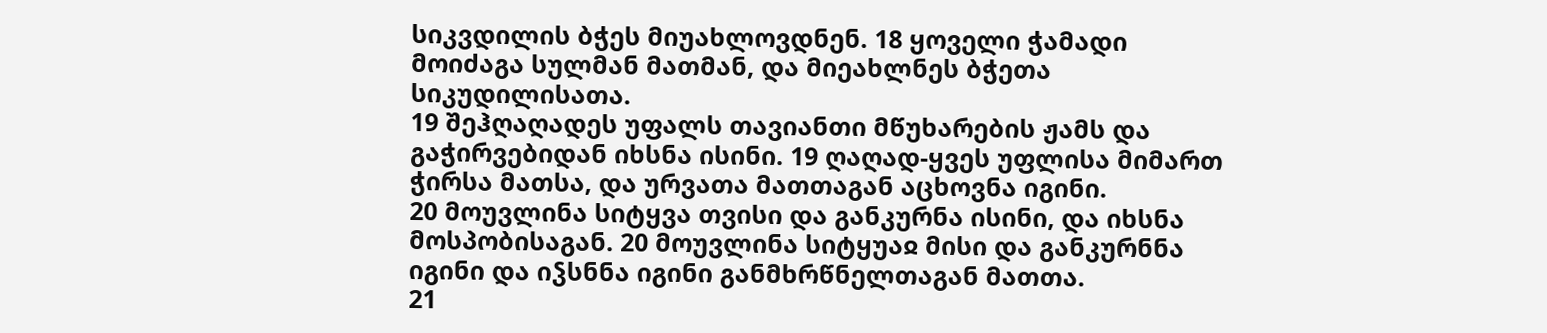სიკვდილის ბჭეს მიუახლოვდნენ. 18 ყოველი ჭამადი მოიძაგა სულმან მათმან, და მიეახლნეს ბჭეთა სიკუდილისათა.
19 შეჰღაღადეს უფალს თავიანთი მწუხარების ჟამს და გაჭირვებიდან იხსნა ისინი. 19 ღაღად-ყვეს უფლისა მიმართ ჭირსა მათსა, და ურვათა მათთაგან აცხოვნა იგინი.
20 მოუვლინა სიტყვა თვისი და განკურნა ისინი, და იხსნა მოსპობისაგან. 20 მოუვლინა სიტყუაჲ მისი და განკურნნა იგინი და იჴსნნა იგინი განმხრწნელთაგან მათთა.
21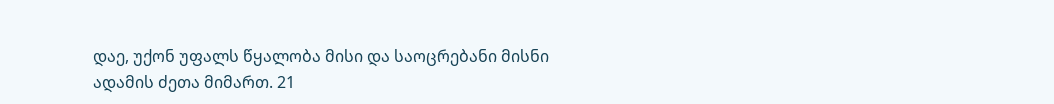დაე, უქონ უფალს წყალობა მისი და საოცრებანი მისნი ადამის ძეთა მიმართ. 21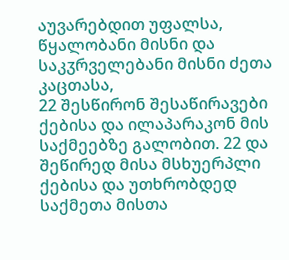აუვარებდით უფალსა, წყალობანი მისნი და საკჳრველებანი მისნი ძეთა კაცთასა,
22 შესწირონ შესაწირავები ქებისა და ილაპარაკონ მის საქმეებზე გალობით. 22 და შეწირედ მისა მსხუერპლი ქებისა და უთხრობდედ საქმეთა მისთა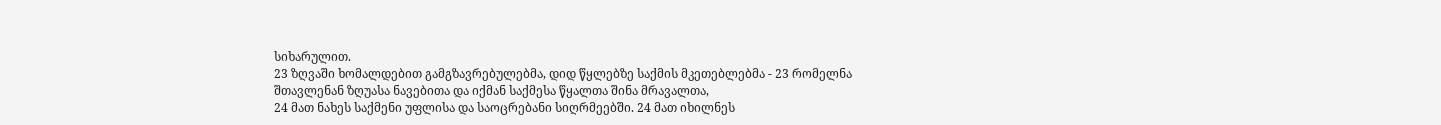სიხარულით.
23 ზღვაში ხომალდებით გამგზავრებულებმა, დიდ წყლებზე საქმის მკეთებლებმა - 23 რომელნა შთავლენან ზღუასა ნავებითა და იქმან საქმესა წყალთა შინა მრავალთა,
24 მათ ნახეს საქმენი უფლისა და საოცრებანი სიღრმეებში. 24 მათ იხილნეს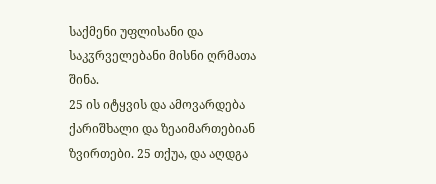საქმენი უფლისანი და საკჳრველებანი მისნი ღრმათა შინა.
25 ის იტყვის და ამოვარდება ქარიშხალი და ზეაიმართებიან ზვირთები. 25 თქუა, და აღდგა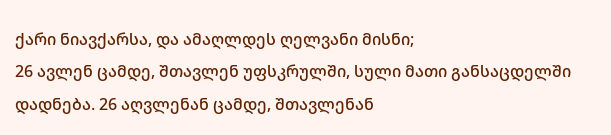ქარი ნიავქარსა, და ამაღლდეს ღელვანი მისნი;
26 ავლენ ცამდე, შთავლენ უფსკრულში, სული მათი განსაცდელში დადნება. 26 აღვლენან ცამდე, შთავლენან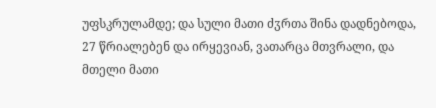უფსკრულამდე; და სული მათი ძჳრთა შინა დადნებოდა,
27 წრიალებენ და ირყევიან, ვათარცა მთვრალი, და მთელი მათი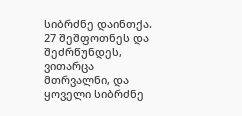სიბრძნე დაინთქა. 27 შეშფოთნეს და შეძრწუნდეს, ვითარცა მთრვალნი, და ყოველი სიბრძნე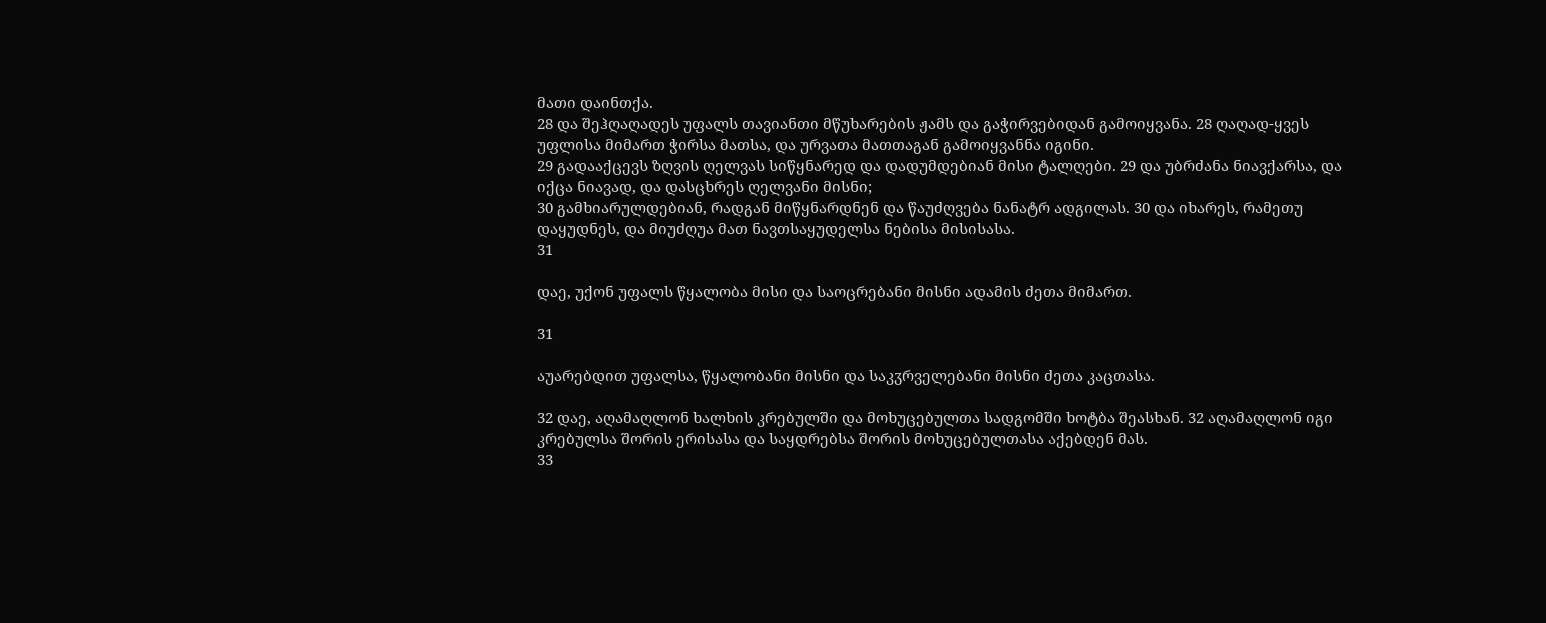მათი დაინთქა.
28 და შეჰღაღადეს უფალს თავიანთი მწუხარების ჟამს და გაჭირვებიდან გამოიყვანა. 28 ღაღად-ყვეს უფლისა მიმართ ჭირსა მათსა, და ურვათა მათთაგან გამოიყვანნა იგინი.
29 გადააქცევს ზღვის ღელვას სიწყნარედ და დადუმდებიან მისი ტალღები. 29 და უბრძანა ნიავქარსა, და იქცა ნიავად, და დასცხრეს ღელვანი მისნი;
30 გამხიარულდებიან, რადგან მიწყნარდნენ და წაუძღვება ნანატრ ადგილას. 30 და იხარეს, რამეთუ დაყუდნეს, და მიუძღუა მათ ნავთსაყუდელსა ნებისა მისისასა.
31

დაე, უქონ უფალს წყალობა მისი და საოცრებანი მისნი ადამის ძეთა მიმართ.

31

აუარებდით უფალსა, წყალობანი მისნი და საკჳრველებანი მისნი ძეთა კაცთასა.

32 დაე, აღამაღლონ ხალხის კრებულში და მოხუცებულთა სადგომში ხოტბა შეასხან. 32 აღამაღლონ იგი კრებულსა შორის ერისასა და საყდრებსა შორის მოხუცებულთასა აქებდენ მას.
33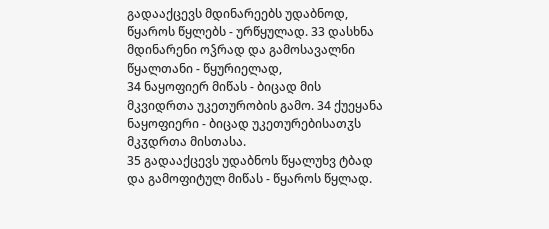გადააქცევს მდინარეებს უდაბნოდ, წყაროს წყლებს - ურწყულად. 33 დასხნა მდინარენი ოჴრად და გამოსავალნი წყალთანი - წყურიელად,
34 ნაყოფიერ მიწას - ბიცად მის მკვიდრთა უკეთურობის გამო. 34 ქუეყანა ნაყოფიერი - ბიცად უკეთურებისათჳს მკჳდრთა მისთასა.
35 გადააქცევს უდაბნოს წყალუხვ ტბად და გამოფიტულ მიწას - წყაროს წყლად.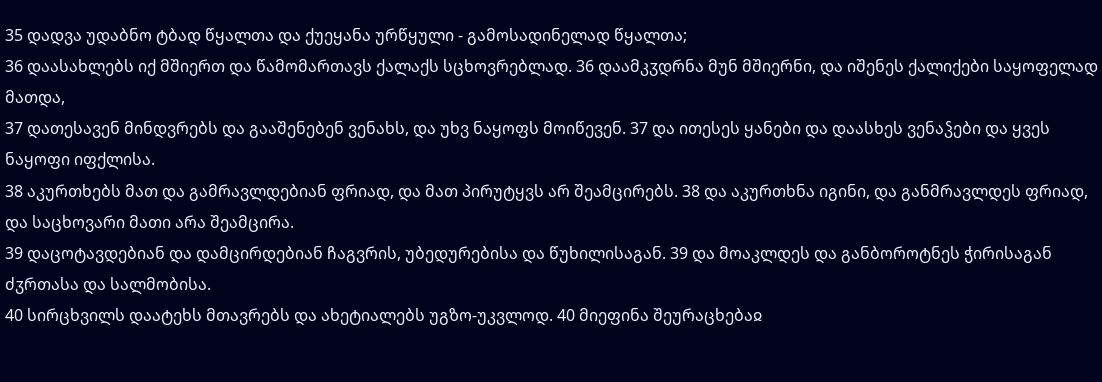35 დადვა უდაბნო ტბად წყალთა და ქუეყანა ურწყული - გამოსადინელად წყალთა;
36 დაასახლებს იქ მშიერთ და წამომართავს ქალაქს სცხოვრებლად. 36 დაამკჳდრნა მუნ მშიერნი, და იშენეს ქალიქები საყოფელად მათდა,
37 დათესავენ მინდვრებს და გააშენებენ ვენახს, და უხვ ნაყოფს მოიწევენ. 37 და ითესეს ყანები და დაასხეს ვენაჴები და ყვეს ნაყოფი იფქლისა.
38 აკურთხებს მათ და გამრავლდებიან ფრიად, და მათ პირუტყვს არ შეამცირებს. 38 და აკურთხნა იგინი, და განმრავლდეს ფრიად, და საცხოვარი მათი არა შეამცირა.
39 დაცოტავდებიან და დამცირდებიან ჩაგვრის, უბედურებისა და წუხილისაგან. 39 და მოაკლდეს და განბოროტნეს ჭირისაგან ძჳრთასა და სალმობისა.
40 სირცხვილს დაატეხს მთავრებს და ახეტიალებს უგზო-უკვლოდ. 40 მიეფინა შეურაცხებაჲ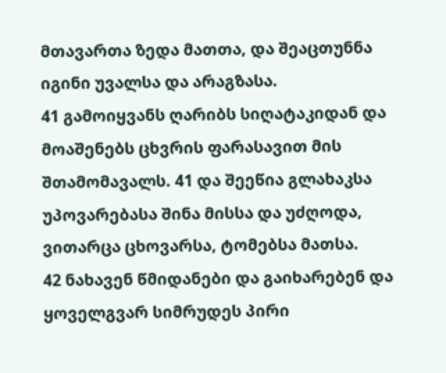მთავართა ზედა მათთა, და შეაცთუნნა იგინი უვალსა და არაგზასა.
41 გამოიყვანს ღარიბს სიღატაკიდან და მოაშენებს ცხვრის ფარასავით მის შთამომავალს. 41 და შეეწია გლახაკსა უპოვარებასა შინა მისსა და უძღოდა, ვითარცა ცხოვარსა, ტომებსა მათსა.
42 ნახავენ წმიდანები და გაიხარებენ და ყოველგვარ სიმრუდეს პირი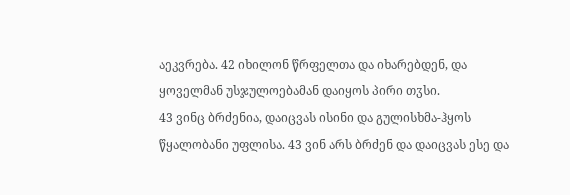აეკვრება. 42 იხილონ წრფელთა და იხარებდენ, და ყოველმან უსჯულოებამან დაიყოს პირი თჳსი.
43 ვინც ბრძენია, დაიცვას ისინი და გულისხმა-ჰყოს წყალობანი უფლისა. 43 ვინ არს ბრძენ და დაიცვას ესე და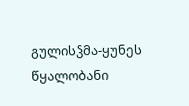გულისჴმა-ყუნეს წყალობანი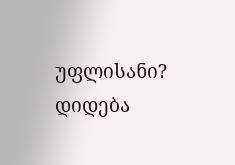უფლისანი? დიდება